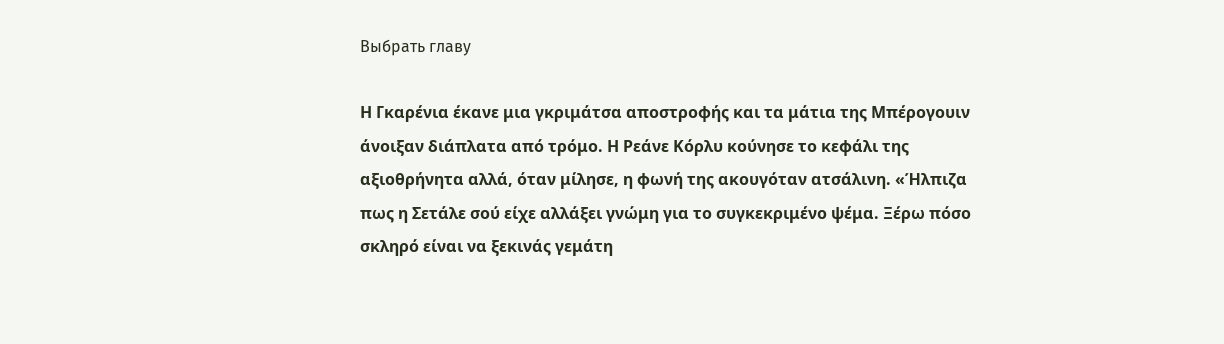Выбрать главу

Η Γκαρένια έκανε μια γκριμάτσα αποστροφής και τα μάτια της Μπέρογουιν άνοιξαν διάπλατα από τρόμο. Η Ρεάνε Κόρλυ κούνησε το κεφάλι της αξιοθρήνητα αλλά, όταν μίλησε, η φωνή της ακουγόταν ατσάλινη. «Ήλπιζα πως η Σετάλε σού είχε αλλάξει γνώμη για το συγκεκριμένο ψέμα. Ξέρω πόσο σκληρό είναι να ξεκινάς γεμάτη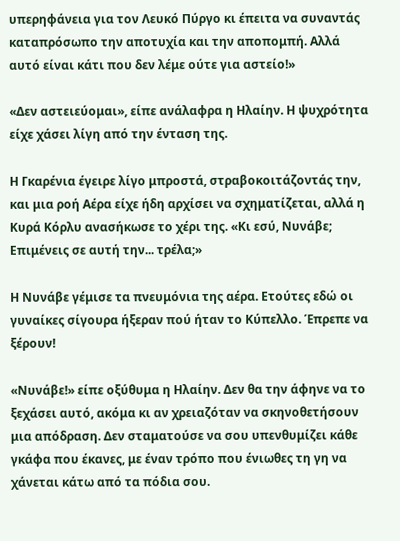υπερηφάνεια για τον Λευκό Πύργο κι έπειτα να συναντάς καταπρόσωπο την αποτυχία και την αποπομπή. Αλλά αυτό είναι κάτι που δεν λέμε ούτε για αστείο!»

«Δεν αστειεύομαι», είπε ανάλαφρα η Ηλαίην. Η ψυχρότητα είχε χάσει λίγη από την ένταση της.

Η Γκαρένια έγειρε λίγο μπροστά, στραβοκοιτάζοντάς την, και μια ροή Αέρα είχε ήδη αρχίσει να σχηματίζεται, αλλά η Κυρά Κόρλυ ανασήκωσε το χέρι της. «Κι εσύ, Νυνάβε; Επιμένεις σε αυτή την... τρέλα;»

Η Νυνάβε γέμισε τα πνευμόνια της αέρα. Ετούτες εδώ οι γυναίκες σίγουρα ήξεραν πού ήταν το Κύπελλο. Έπρεπε να ξέρουν!

«Νυνάβε!» είπε οξύθυμα η Ηλαίην. Δεν θα την άφηνε να το ξεχάσει αυτό, ακόμα κι αν χρειαζόταν να σκηνοθετήσουν μια απόδραση. Δεν σταματούσε να σου υπενθυμίζει κάθε γκάφα που έκανες, με έναν τρόπο που ένιωθες τη γη να χάνεται κάτω από τα πόδια σου.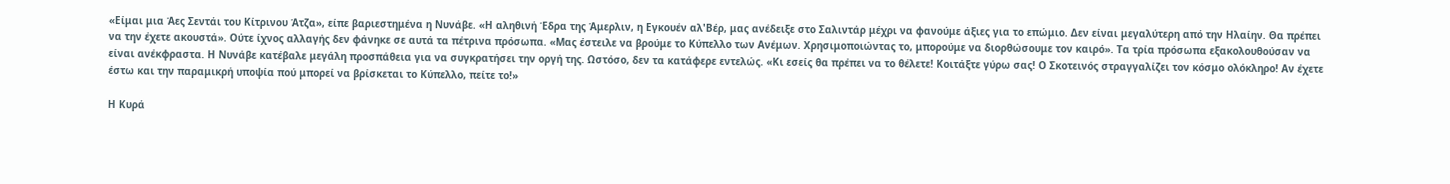«Είμαι μια Άες Σεντάι του Κίτρινου Άτζα», είπε βαριεστημένα η Νυνάβε. «Η αληθινή Έδρα της Άμερλιν, η Εγκουέν αλ'Βέρ, μας ανέδειξε στο Σαλιντάρ μέχρι να φανούμε άξιες για το επώμιο. Δεν είναι μεγαλύτερη από την Ηλαίην. Θα πρέπει να την έχετε ακουστά». Ούτε ίχνος αλλαγής δεν φάνηκε σε αυτά τα πέτρινα πρόσωπα. «Μας έστειλε να βρούμε το Κύπελλο των Ανέμων. Χρησιμοποιώντας το, μπορούμε να διορθώσουμε τον καιρό». Τα τρία πρόσωπα εξακολουθούσαν να είναι ανέκφραστα. Η Νυνάβε κατέβαλε μεγάλη προσπάθεια για να συγκρατήσει την οργή της. Ωστόσο, δεν τα κατάφερε εντελώς. «Κι εσείς θα πρέπει να το θέλετε! Κοιτάξτε γύρω σας! Ο Σκοτεινός στραγγαλίζει τον κόσμο ολόκληρο! Αν έχετε έστω και την παραμικρή υποψία πού μπορεί να βρίσκεται το Κύπελλο, πείτε το!»

Η Κυρά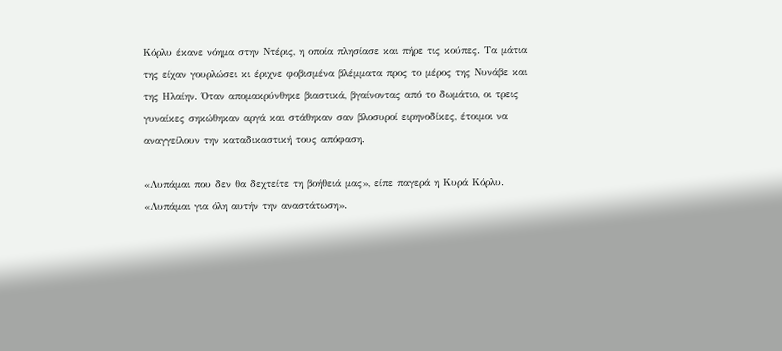Κόρλυ έκανε νόημα στην Ντέρις, η οποία πλησίασε και πήρε τις κούπες. Τα μάτια της είχαν γουρλώσει κι έριχνε φοβισμένα βλέμματα προς το μέρος της Νυνάβε και της Ηλαίην. Όταν απομακρύνθηκε βιαστικά, βγαίνοντας από το δωμάτιο, οι τρεις γυναίκες σηκώθηκαν αργά και στάθηκαν σαν βλοσυροί ειρηνοδίκες, έτοιμοι να αναγγείλουν την καταδικαστική τους απόφαση.

«Λυπάμαι που δεν θα δεχτείτε τη βοήθειά μας», είπε παγερά η Κυρά Κόρλυ. «Λυπάμαι για όλη αυτήν την αναστάτωση».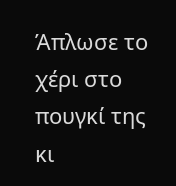Άπλωσε το χέρι στο πουγκί της κι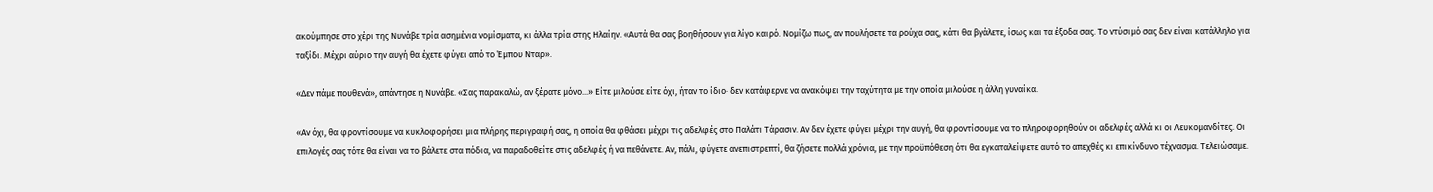ακούμπησε στο χέρι της Νυνάβε τρία ασημένια νομίσματα, κι άλλα τρία στης Ηλαίην. «Αυτά θα σας βοηθήσουν για λίγο καιρό. Νομίζω πως, αν πουλήσετε τα ρούχα σας, κάτι θα βγάλετε, ίσως και τα έξοδα σας. Το ντύσιμό σας δεν είναι κατάλληλο για ταξίδι. Μέχρι αύριο την αυγή θα έχετε φύγει από το Έμπου Νταρ».

«Δεν πάμε πουθενά», απάντησε η Νυνάβε. «Σας παρακαλώ, αν ξέρατε μόνο...» Είτε μιλούσε είτε όχι, ήταν το ίδιο· δεν κατάφερνε να ανακόψει την ταχύτητα με την οποία μιλούσε η άλλη γυναίκα.

«Αν όχι, θα φροντίσουμε να κυκλοφορήσει μια πλήρης περιγραφή σας, η οποία θα φθάσει μέχρι τις αδελφές στο Παλάτι Τάρασιν. Αν δεν έχετε φύγει μέχρι την αυγή, θα φροντίσουμε να το πληροφορηθούν οι αδελφές αλλά κι οι Λευκομανδίτες. Οι επιλογές σας τότε θα είναι να το βάλετε στα πόδια, να παραδοθείτε στις αδελφές ή να πεθάνετε. Αν, πάλι, φύγετε ανεπιστρεπτί, θα ζήσετε πολλά χρόνια, με την προϋπόθεση ότι θα εγκαταλείψετε αυτό το απεχθές κι επικίνδυνο τέχνασμα. Τελειώσαμε.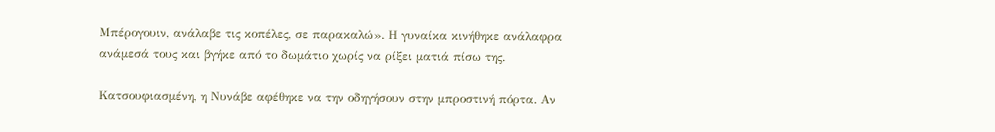Μπέρογουιν, ανάλαβε τις κοπέλες, σε παρακαλώ». Η γυναίκα κινήθηκε ανάλαφρα ανάμεσά τους και βγήκε από το δωμάτιο χωρίς να ρίξει ματιά πίσω της.

Κατσουφιασμένη, η Νυνάβε αφέθηκε να την οδηγήσουν στην μπροστινή πόρτα. Αν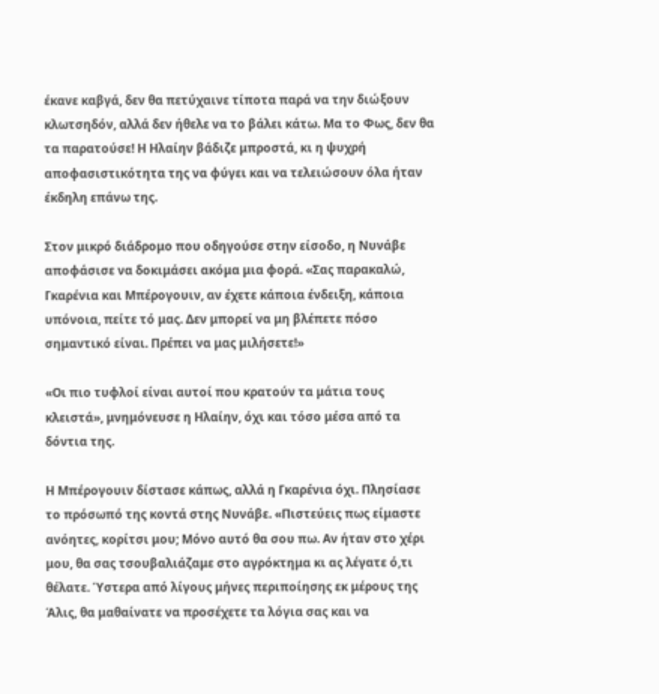έκανε καβγά, δεν θα πετύχαινε τίποτα παρά να την διώξουν κλωτσηδόν, αλλά δεν ήθελε να το βάλει κάτω. Μα το Φως, δεν θα τα παρατούσε! Η Ηλαίην βάδιζε μπροστά, κι η ψυχρή αποφασιστικότητα της να φύγει και να τελειώσουν όλα ήταν έκδηλη επάνω της.

Στον μικρό διάδρομο που οδηγούσε στην είσοδο, η Νυνάβε αποφάσισε να δοκιμάσει ακόμα μια φορά. «Σας παρακαλώ, Γκαρένια και Μπέρογουιν, αν έχετε κάποια ένδειξη, κάποια υπόνοια, πείτε τό μας. Δεν μπορεί να μη βλέπετε πόσο σημαντικό είναι. Πρέπει να μας μιλήσετε!»

«Οι πιο τυφλοί είναι αυτοί που κρατούν τα μάτια τους κλειστά», μνημόνευσε η Ηλαίην, όχι και τόσο μέσα από τα δόντια της.

Η Μπέρογουιν δίστασε κάπως, αλλά η Γκαρένια όχι. Πλησίασε το πρόσωπό της κοντά στης Νυνάβε. «Πιστεύεις πως είμαστε ανόητες, κορίτσι μου; Μόνο αυτό θα σου πω. Αν ήταν στο χέρι μου, θα σας τσουβαλιάζαμε στο αγρόκτημα κι ας λέγατε ό,τι θέλατε. Ύστερα από λίγους μήνες περιποίησης εκ μέρους της Άλις, θα μαθαίνατε να προσέχετε τα λόγια σας και να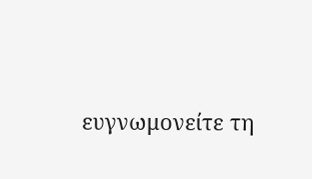ευγνωμονείτε τη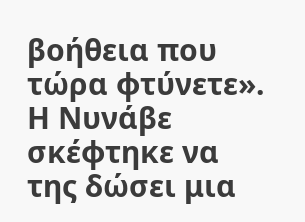βοήθεια που τώρα φτύνετε». Η Νυνάβε σκέφτηκε να της δώσει μια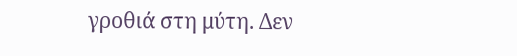γροθιά στη μύτη. Δεν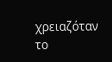χρειαζόταν το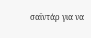σαϊντάρ για να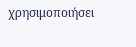χρησιμοποιήσει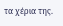τα χέρια της.